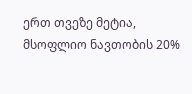ერთ თვეზე მეტია, მსოფლიო ნავთობის 20%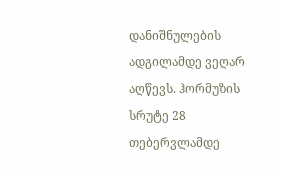დანიშნულების ადგილამდე ვეღარ აღწევს. ჰორმუზის სრუტე 28 თებერვლამდე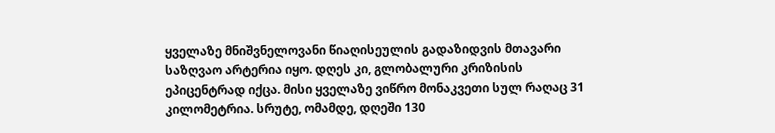ყველაზე მნიშვნელოვანი წიაღისეულის გადაზიდვის მთავარი საზღვაო არტერია იყო. დღეს კი, გლობალური კრიზისის ეპიცენტრად იქცა. მისი ყველაზე ვიწრო მონაკვეთი სულ რაღაც 31 კილომეტრია. სრუტე, ომამდე, დღეში 130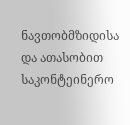ნავთობმზიდისა და ათასობით საკონტეინერო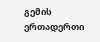გემის ერთადერთი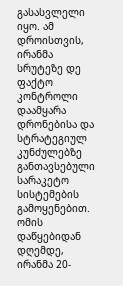გასასვლელი იყო. ამ დროისთვის, ირანმა სრუტეზე დე ფაქტო კონტროლი დაამყარა დრონებისა და სტრატეგიულ კუნძულებზე განთავსებული სარაკეტო სისტემების გამოყენებით. ომის დაწყებიდან დღემდე, ირანმა 20-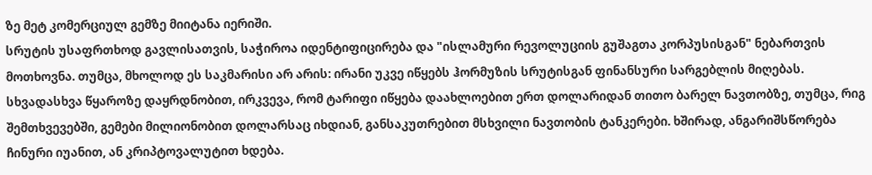ზე მეტ კომერციულ გემზე მიიტანა იერიში.
სრუტის უსაფრთხოდ გავლისათვის, საჭიროა იდენტიფიცირება და "ისლამური რევოლუციის გუშაგთა კორპუსისგან" ნებართვის მოთხოვნა. თუმცა, მხოლოდ ეს საკმარისი არ არის: ირანი უკვე იწყებს ჰორმუზის სრუტისგან ფინანსური სარგებლის მიღებას. სხვადასხვა წყაროზე დაყრდნობით, ირკვევა, რომ ტარიფი იწყება დაახლოებით ერთ დოლარიდან თითო ბარელ ნავთობზე, თუმცა, რიგ შემთხვევებში, გემები მილიონობით დოლარსაც იხდიან, განსაკუთრებით მსხვილი ნავთობის ტანკერები. ხშირად, ანგარიშსწორება ჩინური იუანით, ან კრიპტოვალუტით ხდება.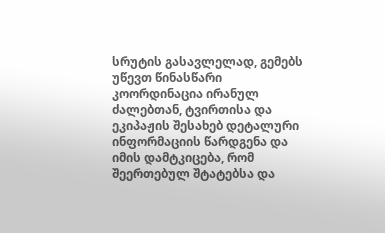სრუტის გასავლელად, გემებს უწევთ წინასწარი კოორდინაცია ირანულ ძალებთან, ტვირთისა და ეკიპაჟის შესახებ დეტალური ინფორმაციის წარდგენა და იმის დამტკიცება, რომ შეერთებულ შტატებსა და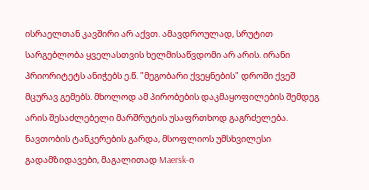ისრაელთან კავშირი არ აქვთ. ამავდროულად, სრუტით სარგებლობა ყველასთვის ხელმისაწვდომი არ არის. ირანი პრიორიტეტს ანიჭებს ე.წ. "მეგობარი ქვეყნების" დროში ქვეშ მცურავ გემებს. მხოლოდ ამ პირობების დაკმაყოფილების შემდეგ არის შესაძლებელი მარშრუტის უსაფრთხოდ გაგრძელება.
ნავთობის ტანკერების გარდა, მსოფლიოს უმსხვილესი გადამზიდავები, მაგალითად Maersk-ი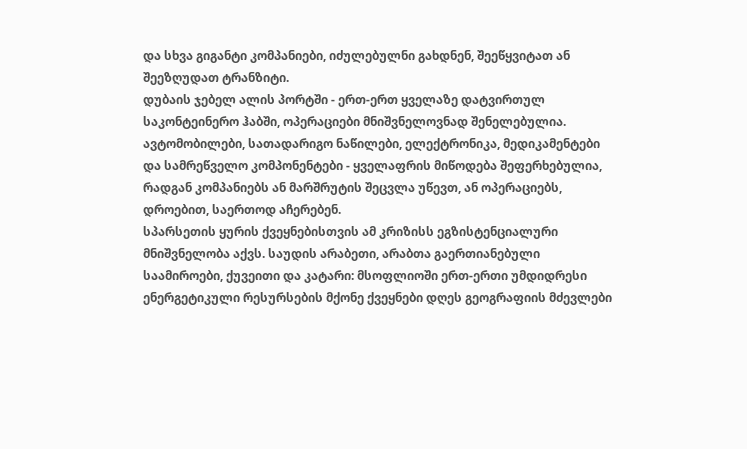და სხვა გიგანტი კომპანიები, იძულებულნი გახდნენ, შეეწყვიტათ ან შეეზღუდათ ტრანზიტი.
დუბაის ჯებელ ალის პორტში - ერთ-ერთ ყველაზე დატვირთულ საკონტეინერო ჰაბში, ოპერაციები მნიშვნელოვნად შენელებულია. ავტომობილები, სათადარიგო ნაწილები, ელექტრონიკა, მედიკამენტები და სამრეწველო კომპონენტები - ყველაფრის მიწოდება შეფერხებულია, რადგან კომპანიებს ან მარშრუტის შეცვლა უწევთ, ან ოპერაციებს, დროებით, საერთოდ აჩერებენ.
სპარსეთის ყურის ქვეყნებისთვის ამ კრიზისს ეგზისტენციალური მნიშვნელობა აქვს. საუდის არაბეთი, არაბთა გაერთიანებული საამიროები, ქუვეითი და კატარი: მსოფლიოში ერთ-ერთი უმდიდრესი ენერგეტიკული რესურსების მქონე ქვეყნები დღეს გეოგრაფიის მძევლები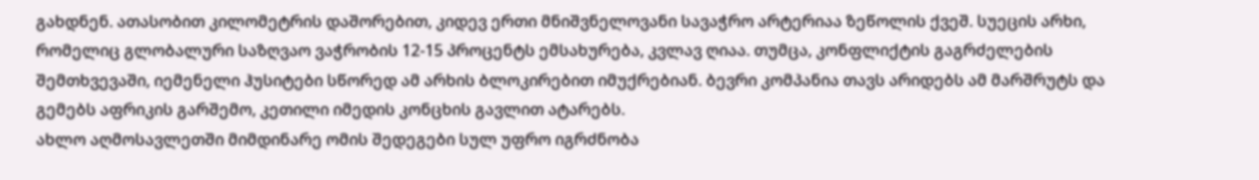გახდნენ. ათასობით კილომეტრის დაშორებით, კიდევ ერთი მნიშვნელოვანი სავაჭრო არტერიაა ზეწოლის ქვეშ. სუეცის არხი, რომელიც გლობალური საზღვაო ვაჭრობის 12-15 პროცენტს ემსახურება, კვლავ ღიაა. თუმცა, კონფლიქტის გაგრძელების შემთხვევაში, იემენელი ჰუსიტები სწორედ ამ არხის ბლოკირებით იმუქრებიან. ბევრი კომპანია თავს არიდებს ამ მარშრუტს და გემებს აფრიკის გარშემო, კეთილი იმედის კონცხის გავლით ატარებს.
ახლო აღმოსავლეთში მიმდინარე ომის შედეგები სულ უფრო იგრძნობა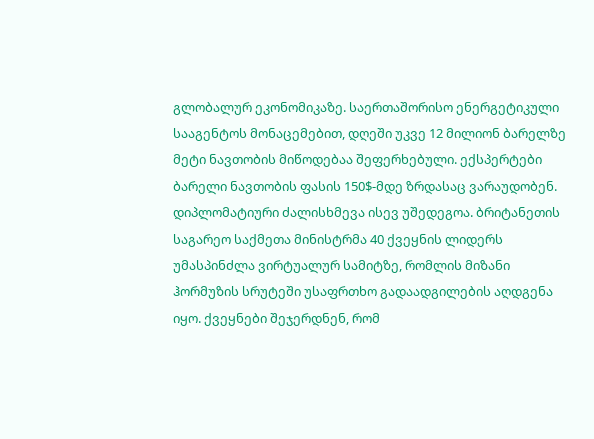გლობალურ ეკონომიკაზე. საერთაშორისო ენერგეტიკული სააგენტოს მონაცემებით, დღეში უკვე 12 მილიონ ბარელზე მეტი ნავთობის მიწოდებაა შეფერხებული. ექსპერტები ბარელი ნავთობის ფასის 150$-მდე ზრდასაც ვარაუდობენ.
დიპლომატიური ძალისხმევა ისევ უშედეგოა. ბრიტანეთის საგარეო საქმეთა მინისტრმა 40 ქვეყნის ლიდერს უმასპინძლა ვირტუალურ სამიტზე, რომლის მიზანი ჰორმუზის სრუტეში უსაფრთხო გადაადგილების აღდგენა იყო. ქვეყნები შეჯერდნენ, რომ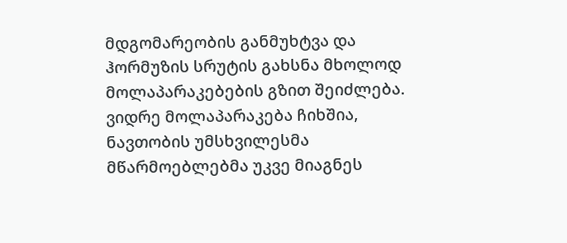მდგომარეობის განმუხტვა და ჰორმუზის სრუტის გახსნა მხოლოდ მოლაპარაკებების გზით შეიძლება.
ვიდრე მოლაპარაკება ჩიხშია, ნავთობის უმსხვილესმა მწარმოებლებმა უკვე მიაგნეს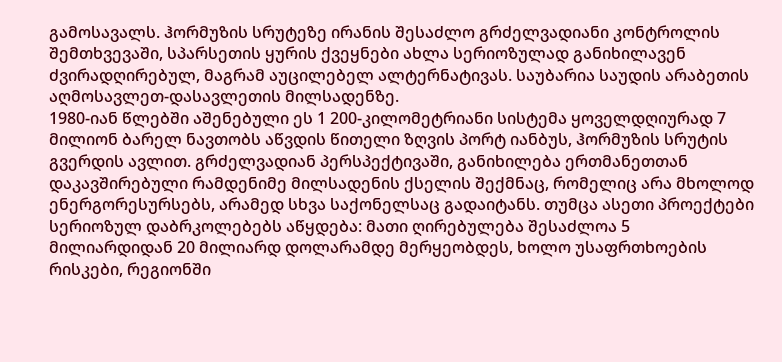გამოსავალს. ჰორმუზის სრუტეზე ირანის შესაძლო გრძელვადიანი კონტროლის შემთხვევაში, სპარსეთის ყურის ქვეყნები ახლა სერიოზულად განიხილავენ ძვირადღირებულ, მაგრამ აუცილებელ ალტერნატივას. საუბარია საუდის არაბეთის აღმოსავლეთ-დასავლეთის მილსადენზე.
1980-იან წლებში აშენებული ეს 1 200-კილომეტრიანი სისტემა ყოველდღიურად 7 მილიონ ბარელ ნავთობს აწვდის წითელი ზღვის პორტ იანბუს, ჰორმუზის სრუტის გვერდის ავლით. გრძელვადიან პერსპექტივაში, განიხილება ერთმანეთთან დაკავშირებული რამდენიმე მილსადენის ქსელის შექმნაც, რომელიც არა მხოლოდ ენერგორესურსებს, არამედ სხვა საქონელსაც გადაიტანს. თუმცა ასეთი პროექტები სერიოზულ დაბრკოლებებს აწყდება: მათი ღირებულება შესაძლოა 5 მილიარდიდან 20 მილიარდ დოლარამდე მერყეობდეს, ხოლო უსაფრთხოების რისკები, რეგიონში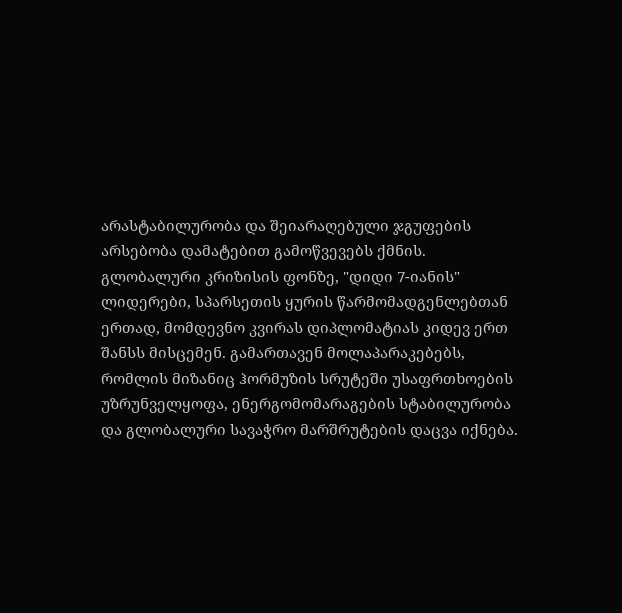არასტაბილურობა და შეიარაღებული ჯგუფების არსებობა დამატებით გამოწვევებს ქმნის.
გლობალური კრიზისის ფონზე, "დიდი 7-იანის" ლიდერები, სპარსეთის ყურის წარმომადგენლებთან ერთად, მომდევნო კვირას დიპლომატიას კიდევ ერთ შანსს მისცემენ. გამართავენ მოლაპარაკებებს, რომლის მიზანიც ჰორმუზის სრუტეში უსაფრთხოების უზრუნველყოფა, ენერგომომარაგების სტაბილურობა და გლობალური სავაჭრო მარშრუტების დაცვა იქნება.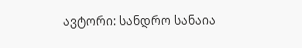ავტორი: სანდრო სანაია